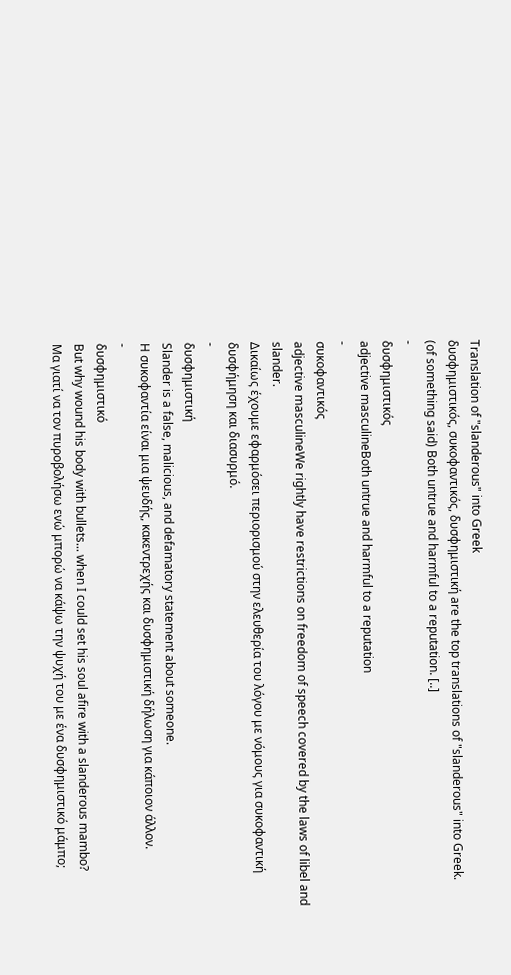Translation of "slanderous" into Greek
δυσφημιστικός, συκοφαντικός, δυσφημιστική are the top translations of "slanderous" into Greek.
(of something said) Both untrue and harmful to a reputation. [..]
-
δυσφημιστικός
adjective masculineBoth untrue and harmful to a reputation
-
συκοφαντικός
adjective masculineWe rightly have restrictions on freedom of speech covered by the laws of libel and slander.
Δικαίως έχουμε εφαρμόσει περιορισμού στην ελευθερία του λόγου με νόμους για συκοφαντική δυσφήμηση και διασυρμό.
-
δυσφημιστική
Slander is a false, malicious, and defamatory statement about someone.
Η συκοφαντία είναι μια ψευδής, κακεντρεχής και δυσφημιστική δήλωση για κάποιον άλλον.
-
δυσφημιστικό
But why wound his body with bullets... when I could set his soul afire with a slanderous mambo?
Μα γιατί να τον πυροβολήσω ενώ μπορώ να κάψω την ψυχή του με ένα δυσφημιστικό μάμπο;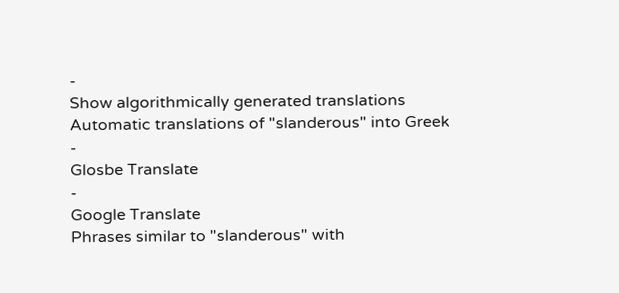-
Show algorithmically generated translations
Automatic translations of "slanderous" into Greek
-
Glosbe Translate
-
Google Translate
Phrases similar to "slanderous" with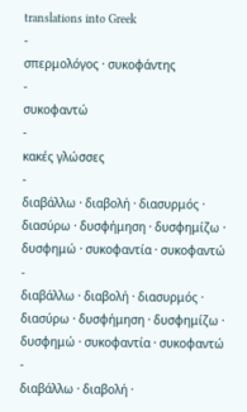translations into Greek
-
σπερμολόγος · συκοφάντης
-
συκοφαντώ
-
κακές γλώσσες
-
διαβάλλω · διαβολή · διασυρμός · διασύρω · δυσφήμηση · δυσφημίζω · δυσφημώ · συκοφαντία · συκοφαντώ
-
διαβάλλω · διαβολή · διασυρμός · διασύρω · δυσφήμηση · δυσφημίζω · δυσφημώ · συκοφαντία · συκοφαντώ
-
διαβάλλω · διαβολή ·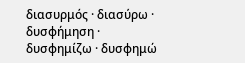διασυρμός · διασύρω · δυσφήμηση · δυσφημίζω · δυσφημώ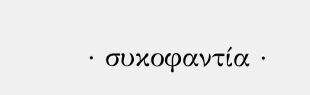· συκοφαντία ·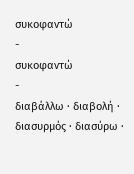συκοφαντώ
-
συκοφαντώ
-
διαβάλλω · διαβολή · διασυρμός · διασύρω ·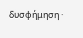δυσφήμηση ·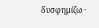δυσφημίζω ·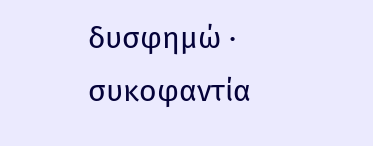δυσφημώ · συκοφαντία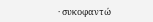· συκοφαντώ